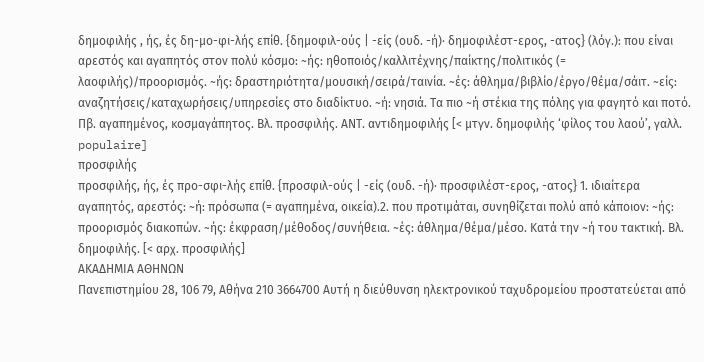δημοφιλής , ής, ές δη-μο-φι-λής επίθ. {δημοφιλ-ούς | -είς (ουδ. -ή)· δημοφιλέστ-ερος, -ατος} (λόγ.): που είναι αρεστός και αγαπητός στον πολύ κόσμο: ~ής: ηθοποιός/καλλιτέχνης/παίκτης/πολιτικός (= λαοφιλής)/προορισμός. ~ής: δραστηριότητα/μουσική/σειρά/ταινία. ~ές: άθλημα/βιβλίο/έργο/θέμα/σάιτ. ~είς: αναζητήσεις/καταχωρήσεις/υπηρεσίες στο διαδίκτυο. ~ή: νησιά. Τα πιο ~ή στέκια της πόλης για φαγητό και ποτό. Πβ. αγαπημένος, κοσμαγάπητος. Βλ. προσφιλής. ΑΝΤ. αντιδημοφιλής [< μτγν. δημοφιλής ‘φίλος του λαού’, γαλλ. populaire]
προσφιλής
προσφιλής, ής, ές προ-σφι-λής επίθ. {προσφιλ-ούς | -είς (ουδ. -ή)· προσφιλέστ-ερος, -ατος} 1. ιδιαίτερα αγαπητός, αρεστός: ~ή: πρόσωπα (= αγαπημένα, οικεία).2. που προτιμάται, συνηθίζεται πολύ από κάποιον: ~ής: προορισμός διακοπών. ~ής: έκφραση/μέθοδος/συνήθεια. ~ές: άθλημα/θέμα/μέσο. Κατά την ~ή του τακτική. Βλ. δημοφιλής. [< αρχ. προσφιλής]
ΑΚΑΔΗΜΙΑ ΑΘΗΝΩΝ
Πανεπιστημίου 28, 106 79, Αθήνα 210 3664700 Αυτή η διεύθυνση ηλεκτρονικού ταχυδρομείου προστατεύεται από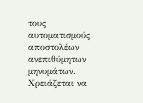τους αυτοματισμούς αποστολέων ανεπιθύμητων μηνυμάτων. Χρειάζεται να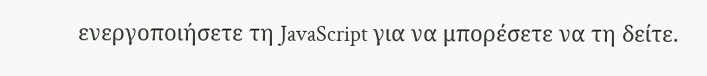ενεργοποιήσετε τη JavaScript για να μπορέσετε να τη δείτε.